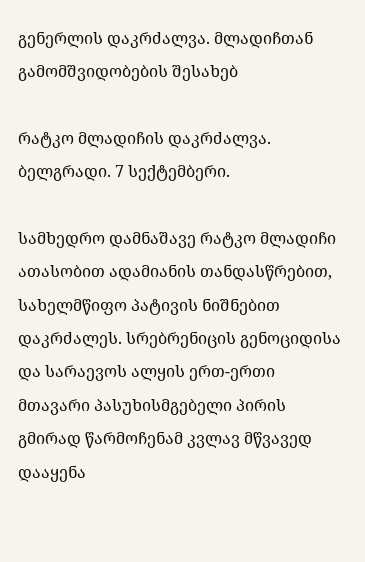გენერლის დაკრძალვა. მლადიჩთან გამომშვიდობების შესახებ

რატკო მლადიჩის დაკრძალვა. ბელგრადი. 7 სექტემბერი.

სამხედრო დამნაშავე რატკო მლადიჩი ათასობით ადამიანის თანდასწრებით, სახელმწიფო პატივის ნიშნებით დაკრძალეს. სრებრენიცის გენოციდისა და სარაევოს ალყის ერთ-ერთი მთავარი პასუხისმგებელი პირის გმირად წარმოჩენამ კვლავ მწვავედ დააყენა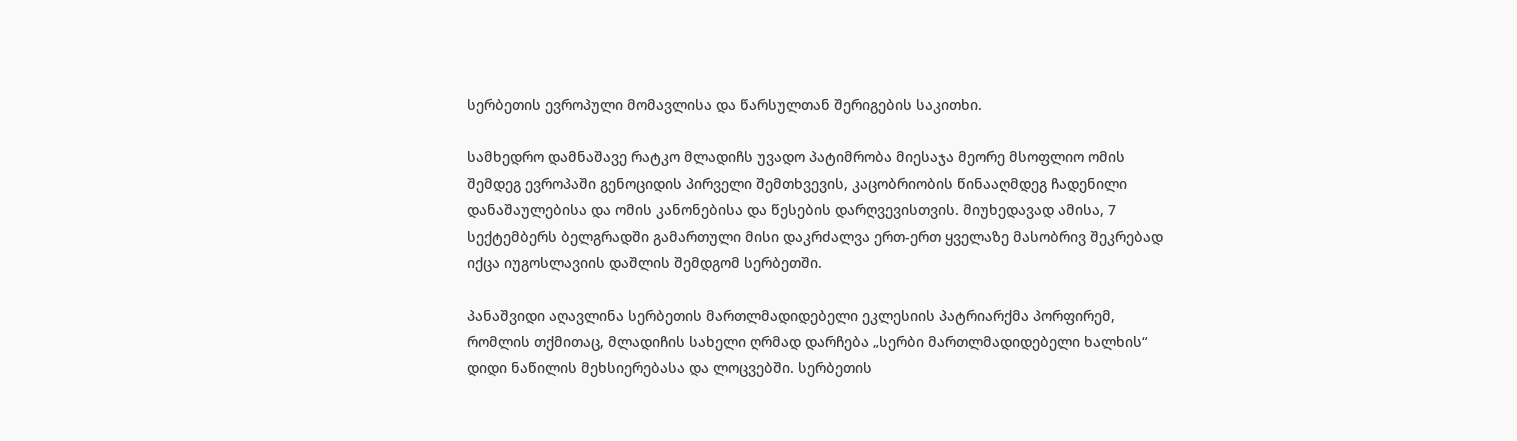სერბეთის ევროპული მომავლისა და წარსულთან შერიგების საკითხი.

სამხედრო დამნაშავე რატკო მლადიჩს უვადო პატიმრობა მიესაჯა მეორე მსოფლიო ომის შემდეგ ევროპაში გენოციდის პირველი შემთხვევის, კაცობრიობის წინააღმდეგ ჩადენილი დანაშაულებისა და ომის კანონებისა და წესების დარღვევისთვის. მიუხედავად ამისა, 7 სექტემბერს ბელგრადში გამართული მისი დაკრძალვა ერთ-ერთ ყველაზე მასობრივ შეკრებად იქცა იუგოსლავიის დაშლის შემდგომ სერბეთში.

პანაშვიდი აღავლინა სერბეთის მართლმადიდებელი ეკლესიის პატრიარქმა პორფირემ, რომლის თქმითაც, მლადიჩის სახელი ღრმად დარჩება „სერბი მართლმადიდებელი ხალხის“ დიდი ნაწილის მეხსიერებასა და ლოცვებში. სერბეთის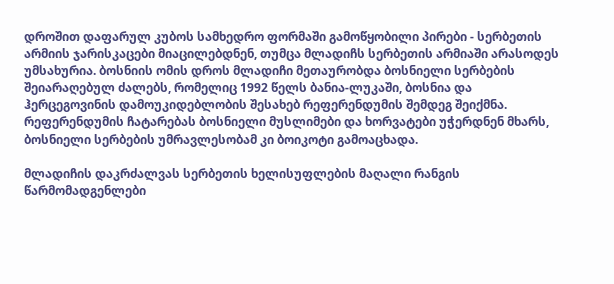დროშით დაფარულ კუბოს სამხედრო ფორმაში გამოწყობილი პირები - სერბეთის არმიის ჯარისკაცები მიაცილებდნენ, თუმცა მლადიჩს სერბეთის არმიაში არასოდეს უმსახურია. ბოსნიის ომის დროს მლადიჩი მეთაურობდა ბოსნიელი სერბების შეიარაღებულ ძალებს, რომელიც 1992 წელს ბანია-ლუკაში, ბოსნია და ჰერცეგოვინის დამოუკიდებლობის შესახებ რეფერენდუმის შემდეგ შეიქმნა. რეფერენდუმის ჩატარებას ბოსნიელი მუსლიმები და ხორვატები უჭერდნენ მხარს, ბოსნიელი სერბების უმრავლესობამ კი ბოიკოტი გამოაცხადა.

მლადიჩის დაკრძალვას სერბეთის ხელისუფლების მაღალი რანგის წარმომადგენლები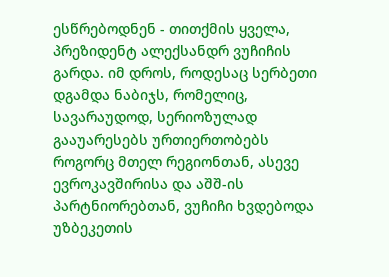ესწრებოდნენ - თითქმის ყველა, პრეზიდენტ ალექსანდრ ვუჩიჩის გარდა. იმ დროს, როდესაც სერბეთი დგამდა ნაბიჯს, რომელიც, სავარაუდოდ, სერიოზულად გააუარესებს ურთიერთობებს როგორც მთელ რეგიონთან, ასევე ევროკავშირისა და აშშ-ის პარტნიორებთან, ვუჩიჩი ხვდებოდა უზბეკეთის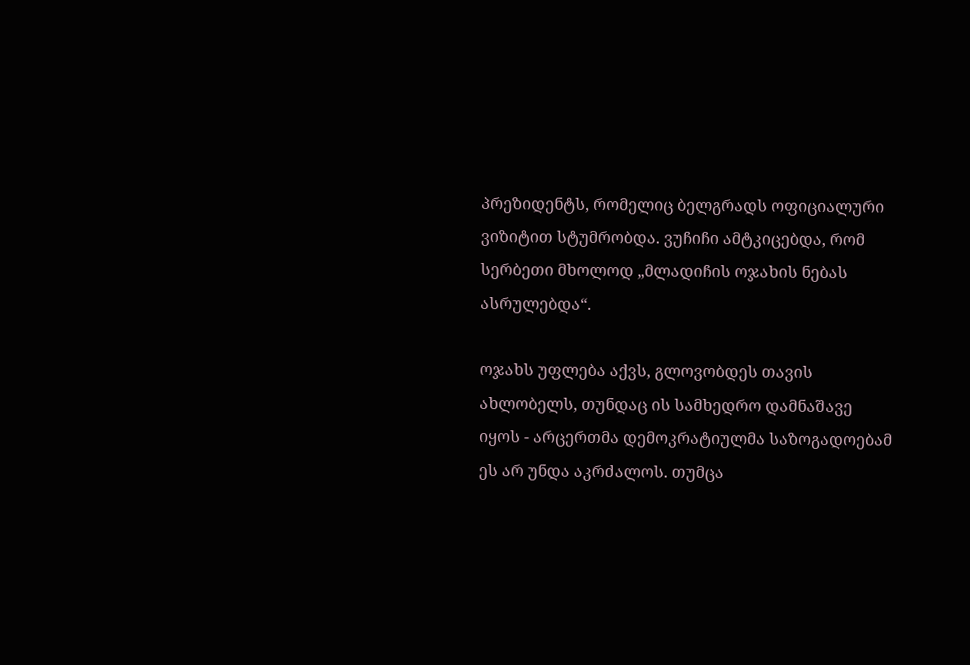პრეზიდენტს, რომელიც ბელგრადს ოფიციალური ვიზიტით სტუმრობდა. ვუჩიჩი ამტკიცებდა, რომ სერბეთი მხოლოდ „მლადიჩის ოჯახის ნებას ასრულებდა“.

ოჯახს უფლება აქვს, გლოვობდეს თავის ახლობელს, თუნდაც ის სამხედრო დამნაშავე იყოს - არცერთმა დემოკრატიულმა საზოგადოებამ ეს არ უნდა აკრძალოს. თუმცა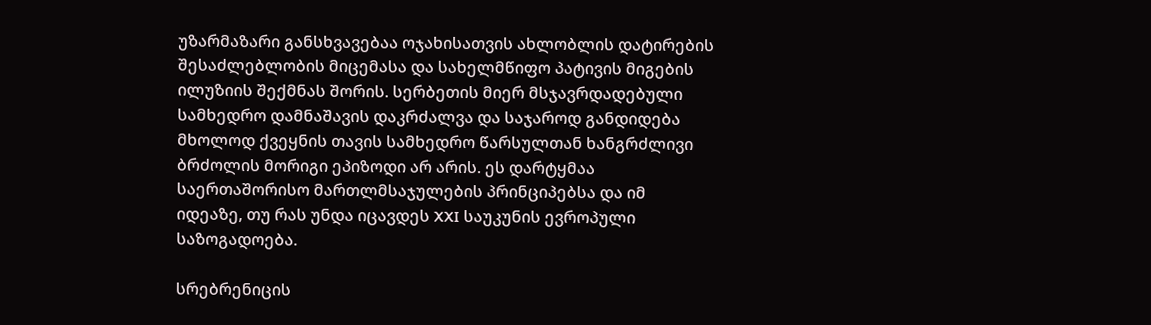უზარმაზარი განსხვავებაა ოჯახისათვის ახლობლის დატირების შესაძლებლობის მიცემასა და სახელმწიფო პატივის მიგების ილუზიის შექმნას შორის. სერბეთის მიერ მსჯავრდადებული სამხედრო დამნაშავის დაკრძალვა და საჯაროდ განდიდება მხოლოდ ქვეყნის თავის სამხედრო წარსულთან ხანგრძლივი ბრძოლის მორიგი ეპიზოდი არ არის. ეს დარტყმაა საერთაშორისო მართლმსაჯულების პრინციპებსა და იმ იდეაზე, თუ რას უნდა იცავდეს XXI საუკუნის ევროპული საზოგადოება.

სრებრენიცის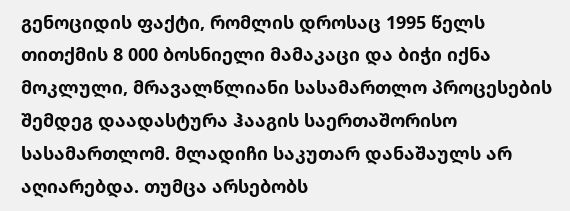გენოციდის ფაქტი, რომლის დროსაც 1995 წელს თითქმის 8 000 ბოსნიელი მამაკაცი და ბიჭი იქნა მოკლული, მრავალწლიანი სასამართლო პროცესების შემდეგ დაადასტურა ჰააგის საერთაშორისო სასამართლომ. მლადიჩი საკუთარ დანაშაულს არ აღიარებდა. თუმცა არსებობს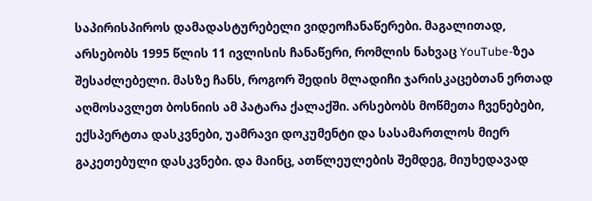საპირისპიროს დამადასტურებელი ვიდეოჩანაწერები. მაგალითად, არსებობს 1995 წლის 11 ივლისის ჩანაწერი, რომლის ნახვაც YouTube-ზეა შესაძლებელი. მასზე ჩანს, როგორ შედის მლადიჩი ჯარისკაცებთან ერთად აღმოსავლეთ ბოსნიის ამ პატარა ქალაქში. არსებობს მოწმეთა ჩვენებები, ექსპერტთა დასკვნები, უამრავი დოკუმენტი და სასამართლოს მიერ გაკეთებული დასკვნები. და მაინც, ათწლეულების შემდეგ, მიუხედავად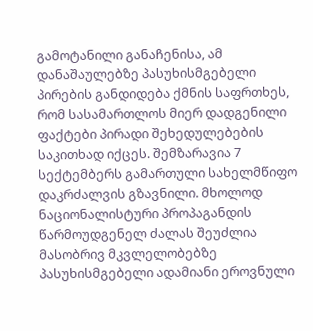გამოტანილი განაჩენისა, ამ დანაშაულებზე პასუხისმგებელი პირების განდიდება ქმნის საფრთხეს, რომ სასამართლოს მიერ დადგენილი ფაქტები პირადი შეხედულებების საკითხად იქცეს. შემზარავია 7 სექტემბერს გამართული სახელმწიფო დაკრძალვის გზავნილი. მხოლოდ ნაციონალისტური პროპაგანდის წარმოუდგენელ ძალას შეუძლია მასობრივ მკვლელობებზე პასუხისმგებელი ადამიანი ეროვნული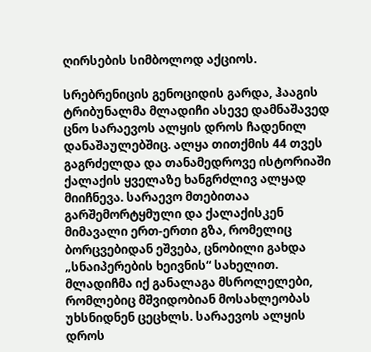ღირსების სიმბოლოდ აქციოს.

სრებრენიცის გენოციდის გარდა, ჰააგის ტრიბუნალმა მლადიჩი ასევე დამნაშავედ ცნო სარაევოს ალყის დროს ჩადენილ დანაშაულებშიც. ალყა თითქმის 44 თვეს გაგრძელდა და თანამედროვე ისტორიაში ქალაქის ყველაზე ხანგრძლივ ალყად მიიჩნევა. სარაევო მთებითაა გარშემორტყმული და ქალაქისკენ მიმავალი ერთ-ერთი გზა, რომელიც ბორცვებიდან ეშვება, ცნობილი გახდა „სნაიპერების ხეივნის“ სახელით. მლადიჩმა იქ განალაგა მსროლელები, რომლებიც მშვიდობიან მოსახლეობას უხსნიდნენ ცეცხლს. სარაევოს ალყის დროს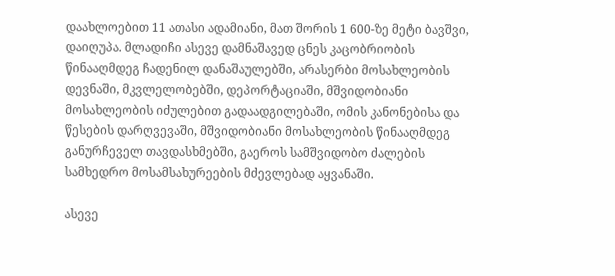დაახლოებით 11 ათასი ადამიანი, მათ შორის 1 600-ზე მეტი ბავშვი, დაიღუპა. მლადიჩი ასევე დამნაშავედ ცნეს კაცობრიობის წინააღმდეგ ჩადენილ დანაშაულებში, არასერბი მოსახლეობის დევნაში, მკვლელობებში, დეპორტაციაში, მშვიდობიანი მოსახლეობის იძულებით გადაადგილებაში, ომის კანონებისა და წესების დარღვევაში, მშვიდობიანი მოსახლეობის წინააღმდეგ განურჩეველ თავდასხმებში, გაეროს სამშვიდობო ძალების სამხედრო მოსამსახურეების მძევლებად აყვანაში.

ასევე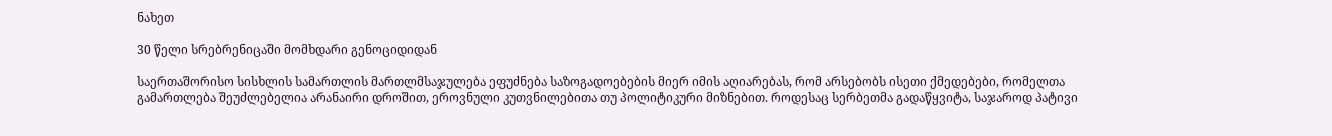ნახეთ

30 წელი სრებრენიცაში მომხდარი გენოციდიდან

საერთაშორისო სისხლის სამართლის მართლმსაჯულება ეფუძნება საზოგადოებების მიერ იმის აღიარებას, რომ არსებობს ისეთი ქმედებები, რომელთა გამართლება შეუძლებელია არანაირი დროშით, ეროვნული კუთვნილებითა თუ პოლიტიკური მიზნებით. როდესაც სერბეთმა გადაწყვიტა, საჯაროდ პატივი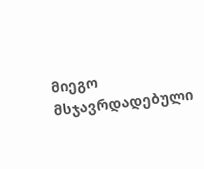მიეგო მსჯავრდადებული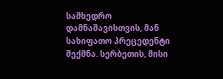სამხედრო დამნაშავისთვის, მან სახიფათო პრეცედენტი შექმნა. სერბეთის, მისი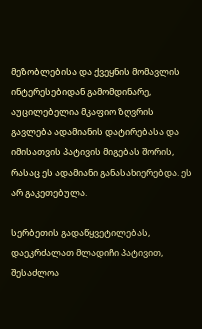მეზობლებისა და ქვეყნის მომავლის ინტერესებიდან გამომდინარე, აუცილებელია მკაფიო ზღვრის გავლება ადამიანის დატირებასა და იმისათვის პატივის მიგებას შორის, რასაც ეს ადამიანი განასახიერებდა. ეს არ გაკეთებულა.

სერბეთის გადაწყვეტილებას, დაეკრძალათ მლადიჩი პატივით, შესაძლოა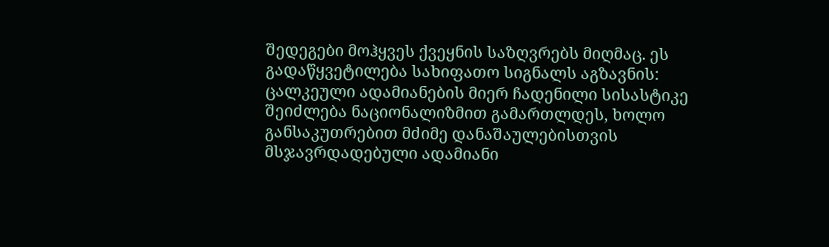შედეგები მოჰყვეს ქვეყნის საზღვრებს მიღმაც. ეს გადაწყვეტილება სახიფათო სიგნალს აგზავნის: ცალკეული ადამიანების მიერ ჩადენილი სისასტიკე შეიძლება ნაციონალიზმით გამართლდეს, ხოლო განსაკუთრებით მძიმე დანაშაულებისთვის მსჯავრდადებული ადამიანი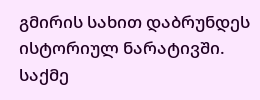გმირის სახით დაბრუნდეს ისტორიულ ნარატივში. საქმე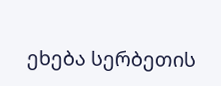ეხება სერბეთის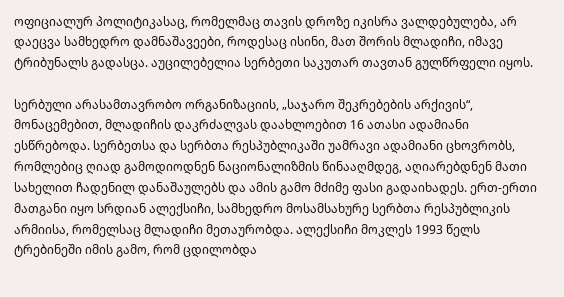ოფიციალურ პოლიტიკასაც, რომელმაც თავის დროზე იკისრა ვალდებულება, არ დაეცვა სამხედრო დამნაშავეები, როდესაც ისინი, მათ შორის მლადიჩი, იმავე ტრიბუნალს გადასცა. აუცილებელია სერბეთი საკუთარ თავთან გულწრფელი იყოს.

სერბული არასამთავრობო ორგანიზაციის, „საჯარო შეკრებების არქივის“, მონაცემებით, მლადიჩის დაკრძალვას დაახლოებით 16 ათასი ადამიანი ესწრებოდა. სერბეთსა და სერბთა რესპუბლიკაში უამრავი ადამიანი ცხოვრობს, რომლებიც ღიად გამოდიოდნენ ნაციონალიზმის წინააღმდეგ, აღიარებდნენ მათი სახელით ჩადენილ დანაშაულებს და ამის გამო მძიმე ფასი გადაიხადეს. ერთ-ერთი მათგანი იყო სრდიან ალექსიჩი, სამხედრო მოსამსახურე სერბთა რესპუბლიკის არმიისა, რომელსაც მლადიჩი მეთაურობდა. ალექსიჩი მოკლეს 1993 წელს ტრებინეში იმის გამო, რომ ცდილობდა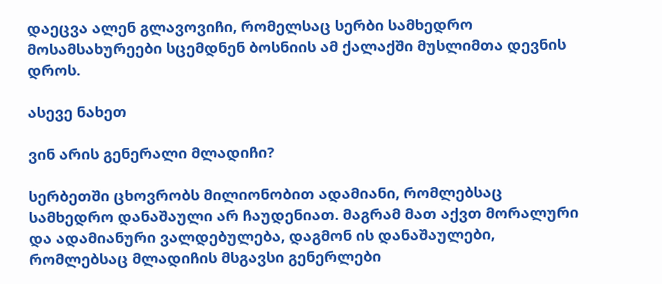დაეცვა ალენ გლავოვიჩი, რომელსაც სერბი სამხედრო მოსამსახურეები სცემდნენ ბოსნიის ამ ქალაქში მუსლიმთა დევნის დროს.

ასევე ნახეთ

ვინ არის გენერალი მლადიჩი?

სერბეთში ცხოვრობს მილიონობით ადამიანი, რომლებსაც სამხედრო დანაშაული არ ჩაუდენიათ. მაგრამ მათ აქვთ მორალური და ადამიანური ვალდებულება, დაგმონ ის დანაშაულები, რომლებსაც მლადიჩის მსგავსი გენერლები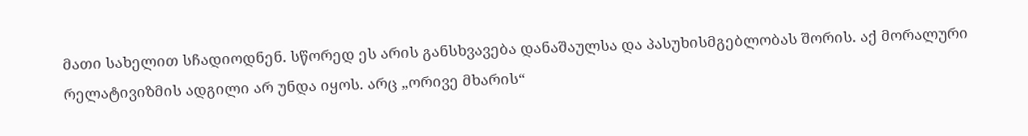მათი სახელით სჩადიოდნენ. სწორედ ეს არის განსხვავება დანაშაულსა და პასუხისმგებლობას შორის. აქ მორალური რელატივიზმის ადგილი არ უნდა იყოს. არც „ორივე მხარის“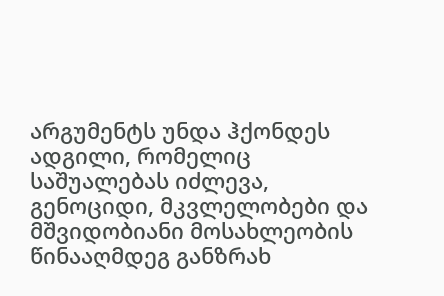არგუმენტს უნდა ჰქონდეს ადგილი, რომელიც საშუალებას იძლევა, გენოციდი, მკვლელობები და მშვიდობიანი მოსახლეობის წინააღმდეგ განზრახ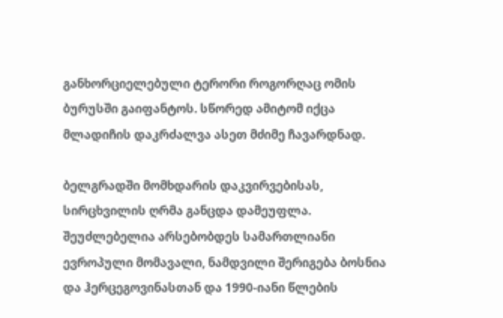განხორციელებული ტერორი როგორღაც ომის ბურუსში გაიფანტოს. სწორედ ამიტომ იქცა მლადიჩის დაკრძალვა ასეთ მძიმე ჩავარდნად.

ბელგრადში მომხდარის დაკვირვებისას, სირცხვილის ღრმა განცდა დამეუფლა. შეუძლებელია არსებობდეს სამართლიანი ევროპული მომავალი, ნამდვილი შერიგება ბოსნია და ჰერცეგოვინასთან და 1990-იანი წლების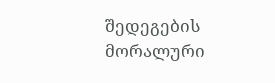შედეგების მორალური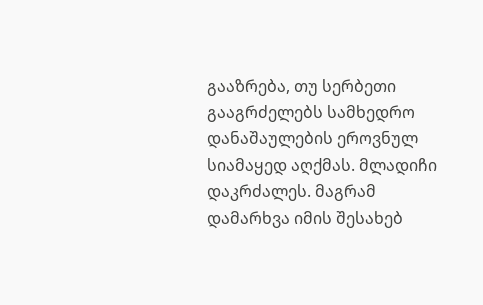გააზრება, თუ სერბეთი გააგრძელებს სამხედრო დანაშაულების ეროვნულ სიამაყედ აღქმას. მლადიჩი დაკრძალეს. მაგრამ დამარხვა იმის შესახებ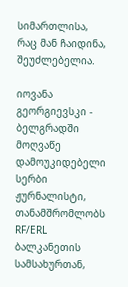სიმართლისა, რაც მან ჩაიდინა, შეუძლებელია.

იოვანა გეორგიევსკი - ბელგრადში მოღვაწე დამოუკიდებელი სერბი ჟურნალისტი, თანამშრომლობს RF/ERL ბალკანეთის სამსახურთან,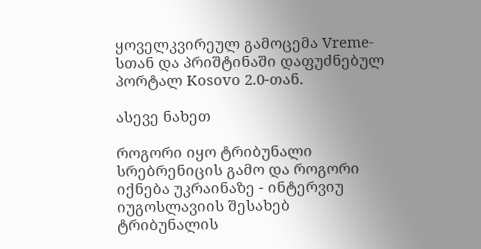ყოველკვირეულ გამოცემა Vreme-სთან და პრიშტინაში დაფუძნებულ პორტალ Kosovo 2.0-თან.

ასევე ნახეთ

როგორი იყო ტრიბუნალი სრებრენიცის გამო და როგორი იქნება უკრაინაზე - ინტერვიუ იუგოსლავიის შესახებ ტრიბუნალის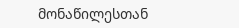მონაწილესთან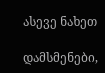ასევე ნახეთ

დამსმენები,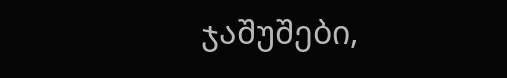ჯაშუშები,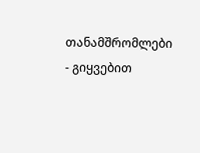თანამშრომლები - გიყვებით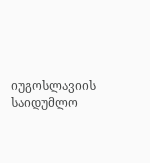იუგოსლავიის საიდუმლო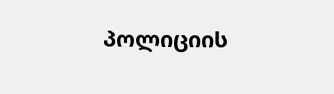პოლიციის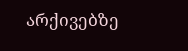არქივებზე